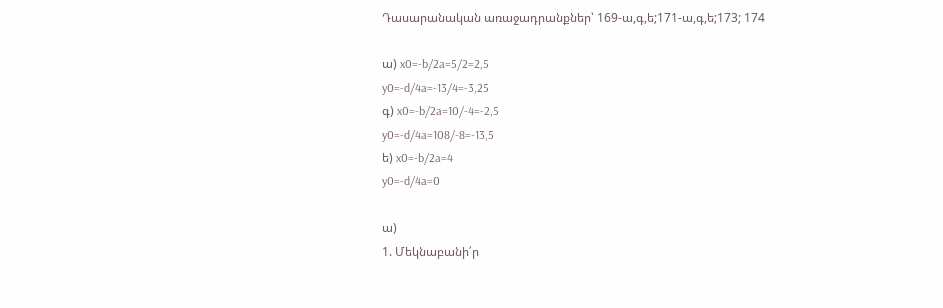Դասարանական առաջադրանքներ՝ 169-ա,գ,ե;171-ա,գ,ե;173; 174

ա) x0=-b/2a=5/2=2,5
y0=-d/4a=-13/4=-3,25
գ) x0=-b/2a=10/-4=-2,5
y0=-d/4a=108/-8=-13,5
ե) x0=-b/2a=4
y0=-d/4a=0

ա)
1. Մեկնաբանի՛ր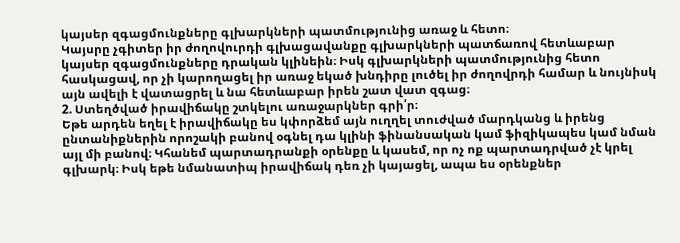կայսեր զգացմունքները գլխարկների պատմությունից առաջ և հետո։
Կայսրը չգիտեր իր ժողովուրդի գլխացավանքը գլխարկների պատճառով հետևաբար կայսեր զգացմունքները դրական կլինեին։ Իսկ գլխարկների պատմությունից հետո հասկացավ, որ չի կարողացել իր առաջ եկած խնդիրը լուծել իր ժողովրդի համար և նույնիսկ այն ավելի է վատացրել և նա հետևաբար իրեն շատ վատ զգաց։
2. Ստեղծված իրավիճակը շտկելու առաջարկներ գրի՛ր։
Եթե արդեն եղել է իրավիճակը ես կփորձեմ այն ուղղել տուժված մարդկանց և իրենց ընտանիքներին որոշակի բանով օգնել դա կլինի ֆինանսական կամ ֆիզիկապես կամ նման այլ մի բանով։ Կհանեմ պարտադրանքի օրենքը և կասեմ, որ ոչ ոք պարտադրված չէ կրել գլխարկ։ Իսկ եթե նմանատիպ իրավիճակ դեռ չի կայացել, ապա ես օրենքներ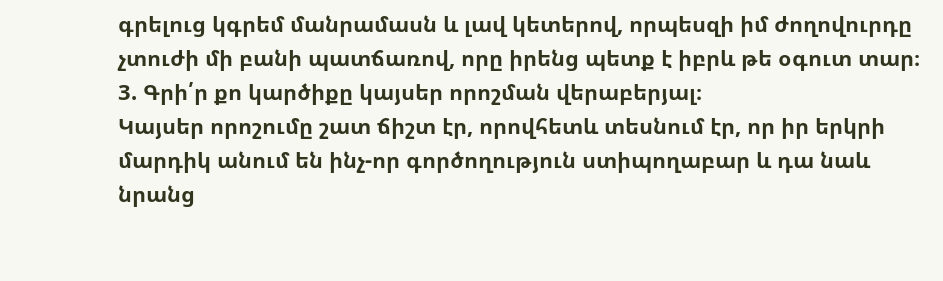գրելուց կգրեմ մանրամասն և լավ կետերով, որպեսզի իմ ժողովուրդը չտուժի մի բանի պատճառով, որը իրենց պետք է իբրև թե օգուտ տար։
3. Գրի՛ր քո կարծիքը կայսեր որոշման վերաբերյալ։
Կայսեր որոշումը շատ ճիշտ էր, որովհետև տեսնում էր, որ իր երկրի մարդիկ անում են ինչ-որ գործողություն ստիպողաբար և դա նաև նրանց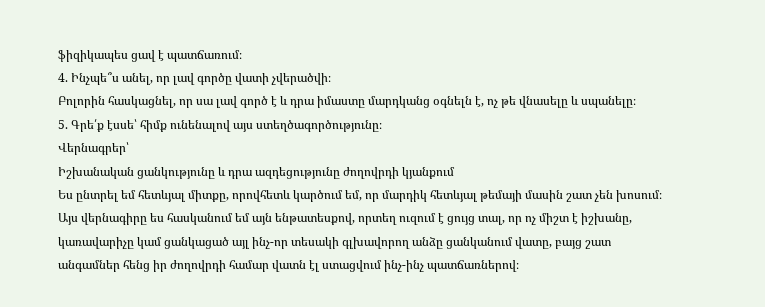ֆիզիկապես ցավ է պատճառում։
4. Ինչպե՞ս անել, որ լավ գործը վատի չվերածվի։
Բոլորին հասկացնել, որ սա լավ գործ է և դրա իմաստը մարդկանց օգնելն է, ոչ թե վնասելը և սպանելը։
5. Գրե՛ք էսսե՝ հիմք ունենալով այս ստեղծագործությունը։
Վերնագրեր՝
Իշխանական ցանկությունը և դրա ազդեցությունը ժողովրդի կյանքում
Ես ընտրել եմ հետևյալ միտքը, որովհետև կարծում եմ, որ մարդիկ հետևյալ թեմայի մասին շատ չեն խոսում։ Այս վերնագիրը ես հասկանում եմ այն ենթատեսքով, որտեղ ուզում է ցույց տալ, որ ոչ միշտ է իշխանը, կառավարիչը կամ ցանկացած այլ ինչ-որ տեսակի գլխավորող անձը ցանկանում վատը, բայց շատ անգամներ հենց իր ժողովրդի համար վատն էլ ստացվում ինչ-ինչ պատճառներով։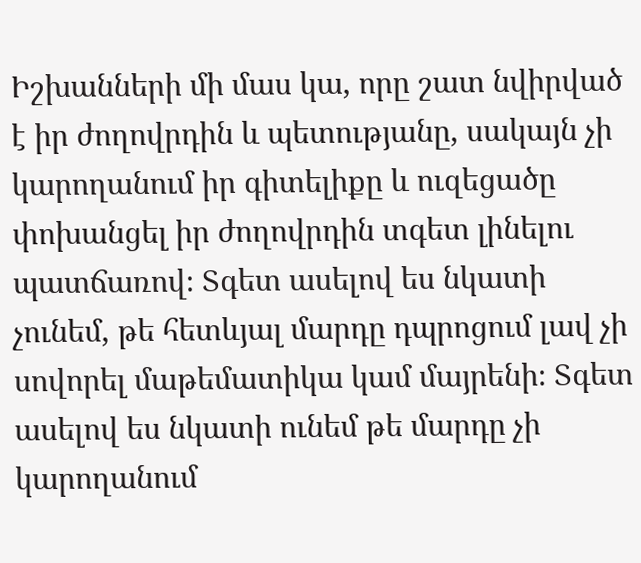Իշխանների մի մաս կա, որը շատ նվիրված է իր ժողովրդին և պետությանը, սակայն չի կարողանում իր գիտելիքը և ուզեցածը փոխանցել իր ժողովրդին տգետ լինելու պատճառով։ Տգետ ասելով ես նկատի չունեմ, թե հետևյալ մարդը դպրոցում լավ չի սովորել մաթեմատիկա կամ մայրենի։ Տգետ ասելով ես նկատի ունեմ թե մարդը չի կարողանում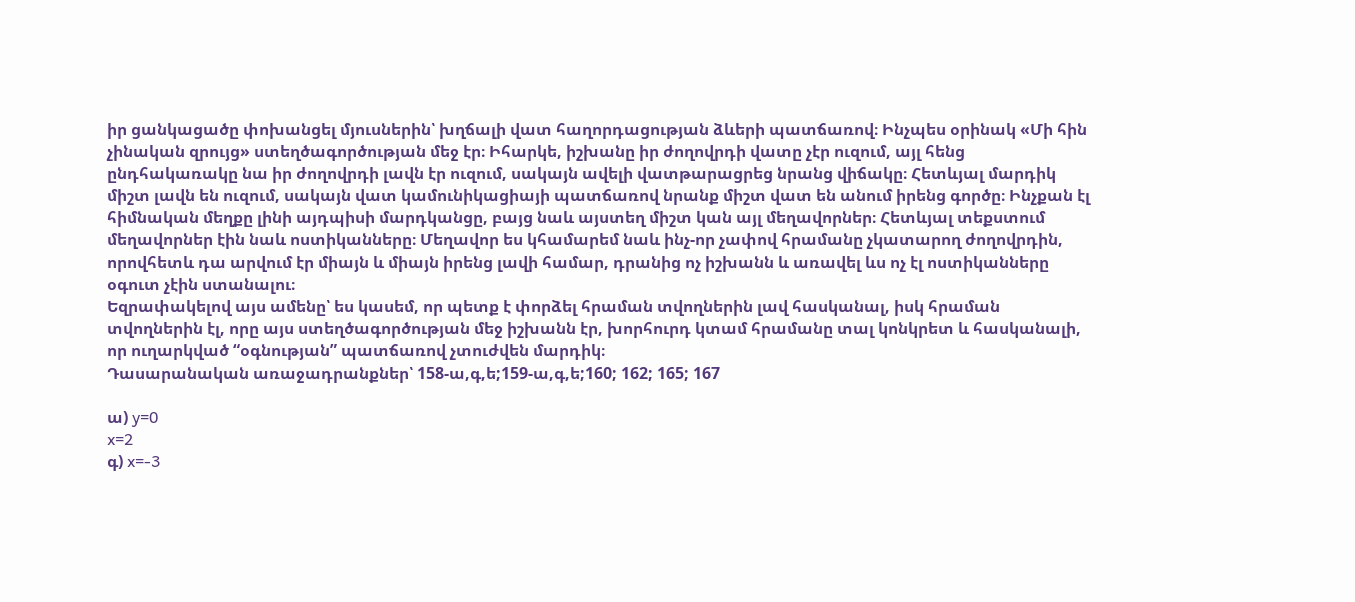իր ցանկացածը փոխանցել մյուսներին՝ խղճալի վատ հաղորդացության ձևերի պատճառով։ Ինչպես օրինակ «Մի հին չինական զրույց» ստեղծագործության մեջ էր։ Իհարկե, իշխանը իր ժողովրդի վատը չէր ուզում, այլ հենց ընդհակառակը նա իր ժողովրդի լավն էր ուզում, սակայն ավելի վատթարացրեց նրանց վիճակը։ Հետևյալ մարդիկ միշտ լավն են ուզում, սակայն վատ կամունիկացիայի պատճառով նրանք միշտ վատ են անում իրենց գործը։ Ինչքան էլ հիմնական մեղքը լինի այդպիսի մարդկանցը, բայց նաև այստեղ միշտ կան այլ մեղավորներ։ Հետևյալ տեքստում մեղավորներ էին նաև ոստիկանները։ Մեղավոր ես կհամարեմ նաև ինչ-որ չափով հրամանը չկատարող ժողովրդին, որովհետև դա արվում էր միայն և միայն իրենց լավի համար, դրանից ոչ իշխանն և առավել ևս ոչ էլ ոստիկանները օգուտ չէին ստանալու։
Եզրափակելով այս ամենը՝ ես կասեմ, որ պետք է փորձել հրաման տվողներին լավ հասկանալ, իսկ հրաման տվողներին էլ, որը այս ստեղծագործության մեջ իշխանն էր, խորհուրդ կտամ հրամանը տալ կոնկրետ և հասկանալի, որ ուղարկված “օգնության” պատճառով չտուժվեն մարդիկ։
Դասարանական առաջադրանքներ՝ 158-ա,գ,ե;159-ա,գ,ե;160; 162; 165; 167

ա) y=0
x=2
գ) x=-3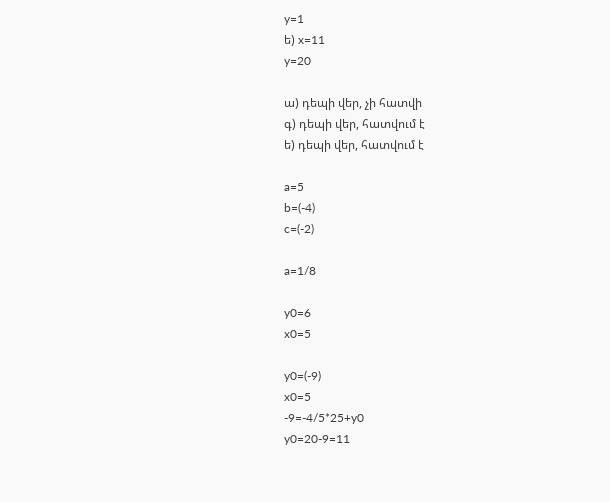y=1
ե) x=11
y=20

ա) դեպի վեր, չի հատվի
գ) դեպի վեր, հատվում է
ե) դեպի վեր, հատվում է

a=5
b=(-4)
c=(-2)

a=1/8

y0=6
x0=5

y0=(-9)
x0=5
-9=-4/5*25+y0
y0=20-9=11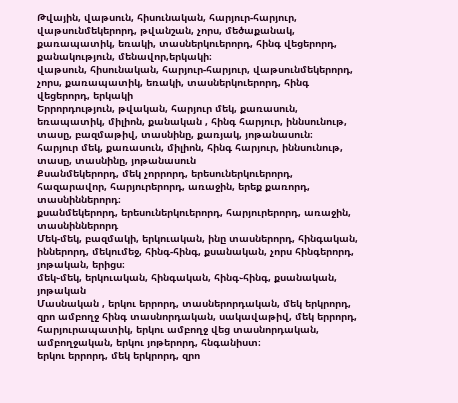Թվային, վաթսուն, հիսունական, հարյուր-հարյուր, վաթսունմեկերորդ, թվանշան, չորս, մեծաքանակ, քառապատիկ, եռակի, տասներկուերորդ, հինգ վեցերորդ, քանակություն, մենավոր,երկակի։
վաթսուն, հիսունական, հարյուր-հարյուր, վաթսունմեկերորդ, չորս, քառապատիկ, եռակի, տասներկուերորդ, հինգ վեցերորդ, երկակի
Երրորդություն, թվական, հարյուր մեկ, քառասուն, եռապատիկ, միլիոն, քանական , հինգ հարյուր, իննսունութ, տասը, բազմաթիվ, տասնինը, քառյակ, յոթանասուն։
հարյուր մեկ, քառասուն, միլիոն, հինգ հարյուր, իննսունութ, տասը, տասնինը, յոթանասուն
Քսանմեկերորդ, մեկ չորրորդ, երեսուներկուերորդ, հազարավոր, հարյուրերորդ, առաջին, երեք քառորդ, տասնիններորդ։
քսանմեկերորդ, երեսուներկուերորդ, հարյուրերորդ, առաջին, տասնիններորդ
Մեկ-մեկ, բազմակի, երկուական, ինը տասներորդ, հինգական, իններորդ, մեկումեջ, հինգ-հինգ, քսանական, չորս հինգերորդ, յոթական, երիցս։
մեկ֊մեկ, երկուական, հինգական, հինգ֊հինգ, քսանական, յոթական
Մասնական , երկու երրորդ, տասներորդական, մեկ երկրորդ, զրո ամբողջ հինգ տասնորդական, սակավաթիվ, մեկ երրորդ, հարյուրապատիկ, երկու ամբողջ վեց տասնորդական, ամբողջական, երկու յոթերորդ, հնգանիստ։
երկու երրորդ, մեկ երկրորդ, զրո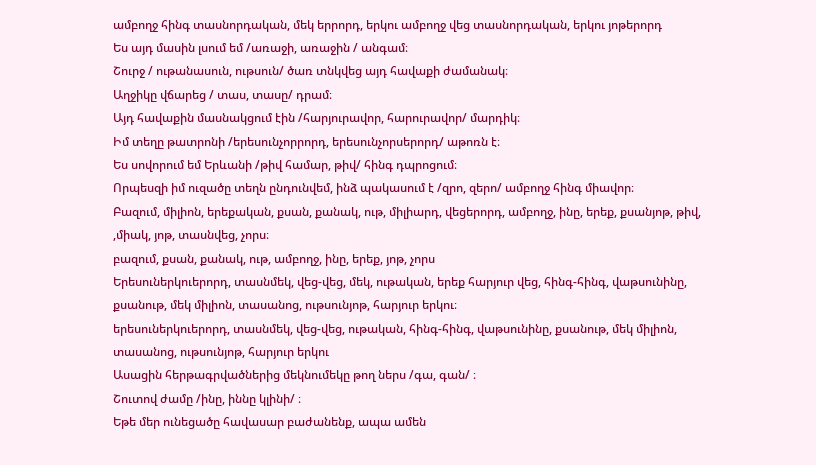ամբողջ հինգ տասնորդական, մեկ երրորդ, երկու ամբողջ վեց տասնորդական, երկու յոթերորդ
Ես այդ մասին լսում եմ /առաջի, առաջին / անգամ։
Շուրջ / ութանասուն, ութսուն/ ծառ տնկվեց այդ հավաքի ժամանակ։
Աղջիկը վճարեց / տաս, տասը/ դրամ։
Այդ հավաքին մասնակցում էին /հարյուրավոր, հարուրավոր/ մարդիկ։
Իմ տեղը թատրոնի /երեսունչորրորդ, երեսունչորսերորդ/ աթոռն է։
Ես սովորում եմ Երևանի /թիվ համար, թիվ/ հինգ դպրոցում։
Որպեսզի իմ ուզածը տեղն ընդունվեմ, ինձ պակասում է /զրո, զերո/ ամբողջ հինգ միավոր։
Բազում, միլիոն, երեքական, քսան, քանակ, ութ, միլիարդ, վեցերորդ, ամբողջ, ինը, երեք, քսանյոթ, թիվ, ,միակ, յոթ, տասնվեց, չորս։
բազում, քսան, քանակ, ութ, ամբողջ, ինը, երեք, յոթ, չորս
Երեսուներկուերորդ, տասնմեկ, վեց-վեց, մեկ, ութական, երեք հարյուր վեց, հինգ-հինգ, վաթսունինը, քսանութ, մեկ միլիոն, տասանոց, ութսունյոթ, հարյուր երկու։
երեսուներկուերորդ, տասնմեկ, վեց-վեց, ութական, հինգ-հինգ, վաթսունինը, քսանութ, մեկ միլիոն, տասանոց, ութսունյոթ, հարյուր երկու
Ասացին հերթագրվածներից մեկնումեկը թող ներս /գա, գան/ ։
Շուտով ժամը /ինը, իննը կլինի/ ։
Եթե մեր ունեցածը հավասար բաժանենք, ապա ամեն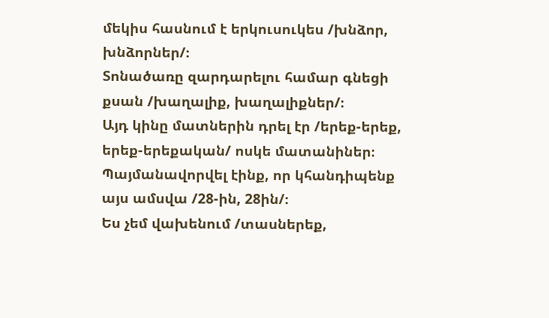մեկիս հասնում է երկուսուկես /խնձոր, խնձորներ/։
Տոնածառը զարդարելու համար գնեցի քսան /խաղալիք, խաղալիքներ/։
Այդ կինը մատներին դրել էր /երեք-երեք, երեք-երեքական/ ոսկե մատանիներ։
Պայմանավորվել էինք, որ կհանդիպենք այս ամսվա /28-ին, 28ին/։
Ես չեմ վախենում /տասներեք,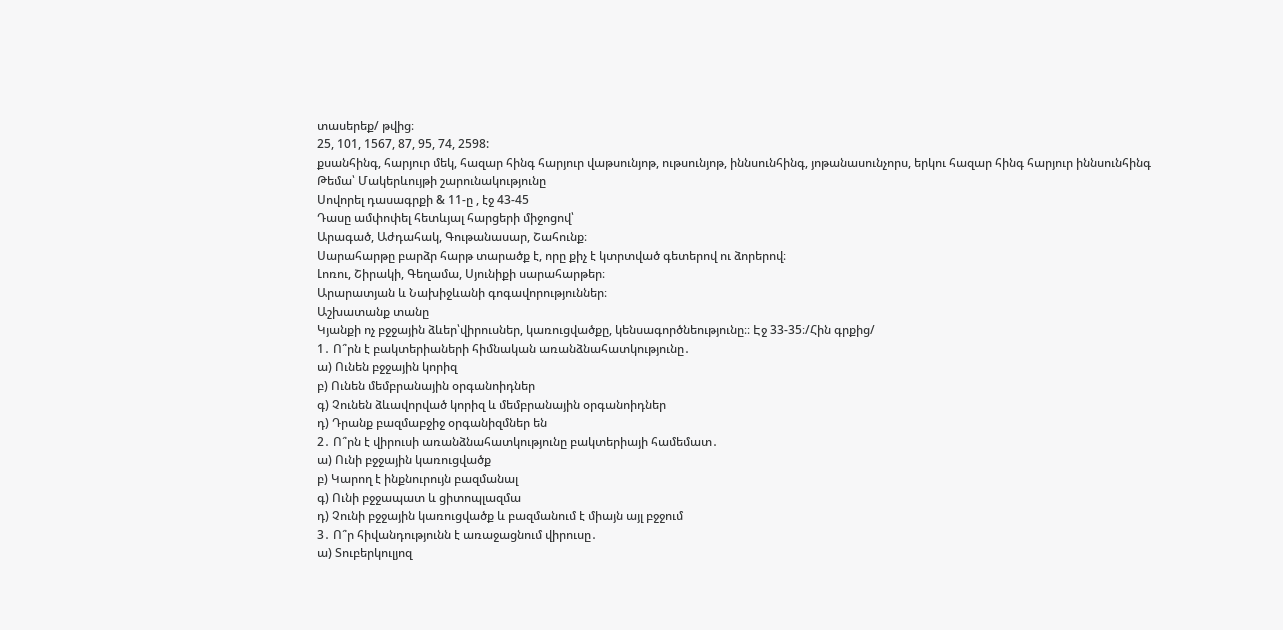տասերեք/ թվից։
25, 101, 1567, 87, 95, 74, 2598:
քսանհինգ, հարյուր մեկ, հազար հինգ հարյուր վաթսունյոթ, ութսունյոթ, իննսունհինգ, յոթանասունչորս, երկու հազար հինգ հարյուր իննսունհինգ
Թեմա՝ Մակերևույթի շարունակությունը
Սովորել դասագրքի & 11-ը , էջ 43-45
Դասը ամփոփել հետևյալ հարցերի միջոցով՝
Արագած, Աժդահակ, Գութանասար, Շահունք։
Սարահարթը բարձր հարթ տարածք է, որը քիչ է կտրտված գետերով ու ձորերով։
Լոռու, Շիրակի, Գեղամա, Սյունիքի սարահարթեր։
Արարատյան և Նախիջևանի գոգավորություններ։
Աշխատանք տանը
Կյանքի ոչ բջջային ձևեր՝վիրուսներ, կառուցվածքը, կենսագործնեությունը։։ Էջ 33-35։/Հին գրքից/
1․ Ո՞րն է բակտերիաների հիմնական առանձնահատկությունը․
ա) Ունեն բջջային կորիզ
բ) Ունեն մեմբրանային օրգանոիդներ
գ) Չունեն ձևավորված կորիզ և մեմբրանային օրգանոիդներ
դ) Դրանք բազմաբջիջ օրգանիզմներ են
2․ Ո՞րն է վիրուսի առանձնահատկությունը բակտերիայի համեմատ․
ա) Ունի բջջային կառուցվածք
բ) Կարող է ինքնուրույն բազմանալ
գ) Ունի բջջապատ և ցիտոպլազմա
դ) Չունի բջջային կառուցվածք և բազմանում է միայն այլ բջջում
3․ Ո՞ր հիվանդությունն է առաջացնում վիրուսը․
ա) Տուբերկուլյոզ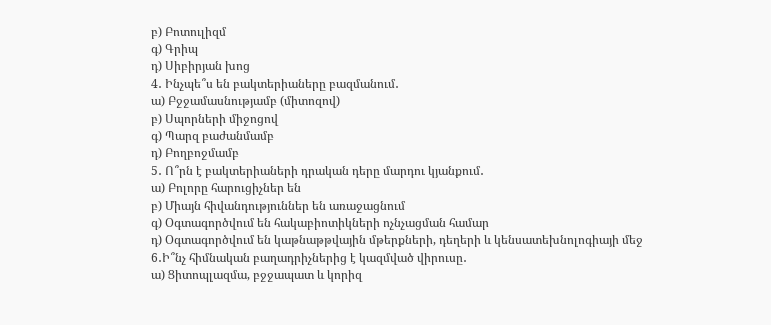բ) Բոտուլիզմ
գ) Գրիպ
դ) Սիբիրյան խոց
4․ Ինչպե՞ս են բակտերիաները բազմանում․
ա) Բջջամասնությամբ (միտոզով)
բ) Սպորների միջոցով
գ) Պարզ բաժանմամբ
դ) Բողբոջմամբ
5․ Ո՞րն է բակտերիաների դրական դերը մարդու կյանքում․
ա) Բոլորը հարուցիչներ են
բ) Միայն հիվանդություններ են առաջացնում
գ) Օգտագործվում են հակաբիոտիկների ոչնչացման համար
դ) Օգտագործվում են կաթնաթթվային մթերքների, դեղերի և կենսատեխնոլոգիայի մեջ
6․Ի՞նչ հիմնական բաղադրիչներից է կազմված վիրուսը․
ա) Ցիտոպլազմա, բջջապատ և կորիզ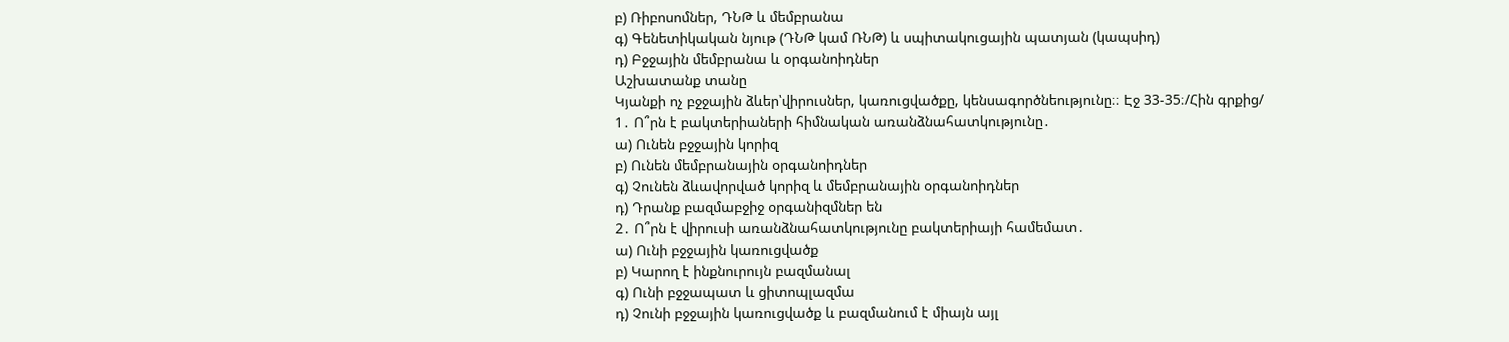բ) Ռիբոսոմներ, ԴՆԹ և մեմբրանա
գ) Գենետիկական նյութ (ԴՆԹ կամ ՌՆԹ) և սպիտակուցային պատյան (կապսիդ)
դ) Բջջային մեմբրանա և օրգանոիդներ
Աշխատանք տանը
Կյանքի ոչ բջջային ձևեր՝վիրուսներ, կառուցվածքը, կենսագործնեությունը։։ Էջ 33-35։/Հին գրքից/
1․ Ո՞րն է բակտերիաների հիմնական առանձնահատկությունը․
ա) Ունեն բջջային կորիզ
բ) Ունեն մեմբրանային օրգանոիդներ
գ) Չունեն ձևավորված կորիզ և մեմբրանային օրգանոիդներ
դ) Դրանք բազմաբջիջ օրգանիզմներ են
2․ Ո՞րն է վիրուսի առանձնահատկությունը բակտերիայի համեմատ․
ա) Ունի բջջային կառուցվածք
բ) Կարող է ինքնուրույն բազմանալ
գ) Ունի բջջապատ և ցիտոպլազմա
դ) Չունի բջջային կառուցվածք և բազմանում է միայն այլ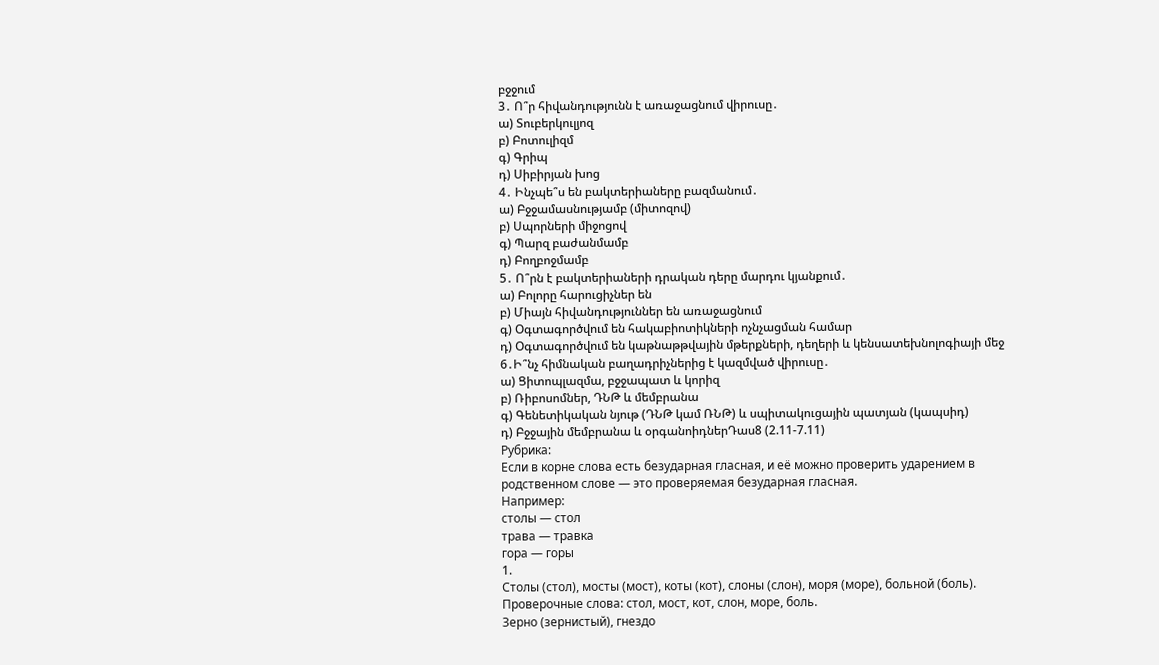բջջում
3․ Ո՞ր հիվանդությունն է առաջացնում վիրուսը․
ա) Տուբերկուլյոզ
բ) Բոտուլիզմ
գ) Գրիպ
դ) Սիբիրյան խոց
4․ Ինչպե՞ս են բակտերիաները բազմանում․
ա) Բջջամասնությամբ (միտոզով)
բ) Սպորների միջոցով
գ) Պարզ բաժանմամբ
դ) Բողբոջմամբ
5․ Ո՞րն է բակտերիաների դրական դերը մարդու կյանքում․
ա) Բոլորը հարուցիչներ են
բ) Միայն հիվանդություններ են առաջացնում
գ) Օգտագործվում են հակաբիոտիկների ոչնչացման համար
դ) Օգտագործվում են կաթնաթթվային մթերքների, դեղերի և կենսատեխնոլոգիայի մեջ
6․Ի՞նչ հիմնական բաղադրիչներից է կազմված վիրուսը․
ա) Ցիտոպլազմա, բջջապատ և կորիզ
բ) Ռիբոսոմներ, ԴՆԹ և մեմբրանա
գ) Գենետիկական նյութ (ԴՆԹ կամ ՌՆԹ) և սպիտակուցային պատյան (կապսիդ)
դ) Բջջային մեմբրանա և օրգանոիդներԴաս8 (2.11-7.11)
Рубрика:
Если в корне слова есть безударная гласная, и её можно проверить ударением в родственном слове — это проверяемая безударная гласная.
Например:
столы — стол
трава — травка
гора — горы
1.
Столы (стол), мосты (мост), коты (кот), слоны (слон), моря (море), больной (боль).
Проверочные слова: стол, мост, кот, слон, море, боль.
Зерно (зернистый), гнездо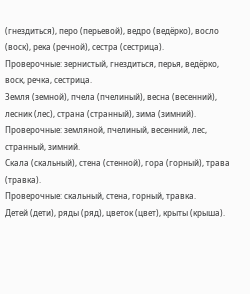(гнездиться), перо (перьевой), ведро (ведёрко), восло (воск), река (речной), сестра (сестрица).
Проверочные: зернистый, гнездиться, перья, ведёрко, воск, речка, сестрица.
Земля (земной), пчела (пчелиный), весна (весенний), лесник (лес), страна (странный), зима (зимний).
Проверочные: земляной, пчелиный, весенний, лес, странный, зимний.
Скала (скальный), стена (стенной), гора (горный), трава (травка).
Проверочные: скальный, стена, горный, травка.
Детей (дети), ряды (ряд), цветок (цвет), крыты (крыша).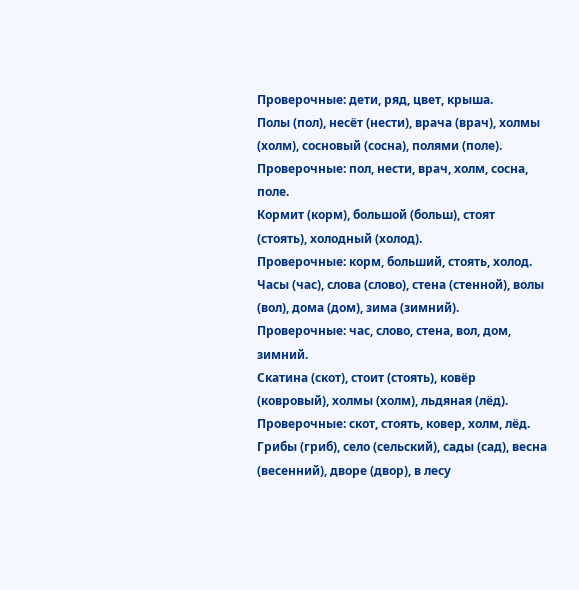Проверочные: дети, ряд, цвет, крыша.
Полы (пол), несёт (нести), врача (врач), холмы (холм), сосновый (сосна), полями (поле).
Проверочные: пол, нести, врач, холм, сосна, поле.
Кормит (корм), большой (больш), стоят (стоять), холодный (холод).
Проверочные: корм, больший, стоять, холод.
Часы (час), слова (слово), стена (стенной), волы (вол), дома (дом), зима (зимний).
Проверочные: час, слово, стена, вол, дом, зимний.
Скатина (скот), стоит (стоять), ковёр (ковровый), холмы (холм), льдяная (лёд).
Проверочные: скот, стоять, ковер, холм, лёд.
Грибы (гриб), село (сельский), сады (сад), весна (весенний), дворе (двор), в лесу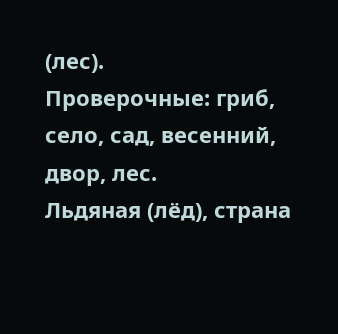(лес).
Проверочные: гриб, село, сад, весенний, двор, лес.
Льдяная (лёд), страна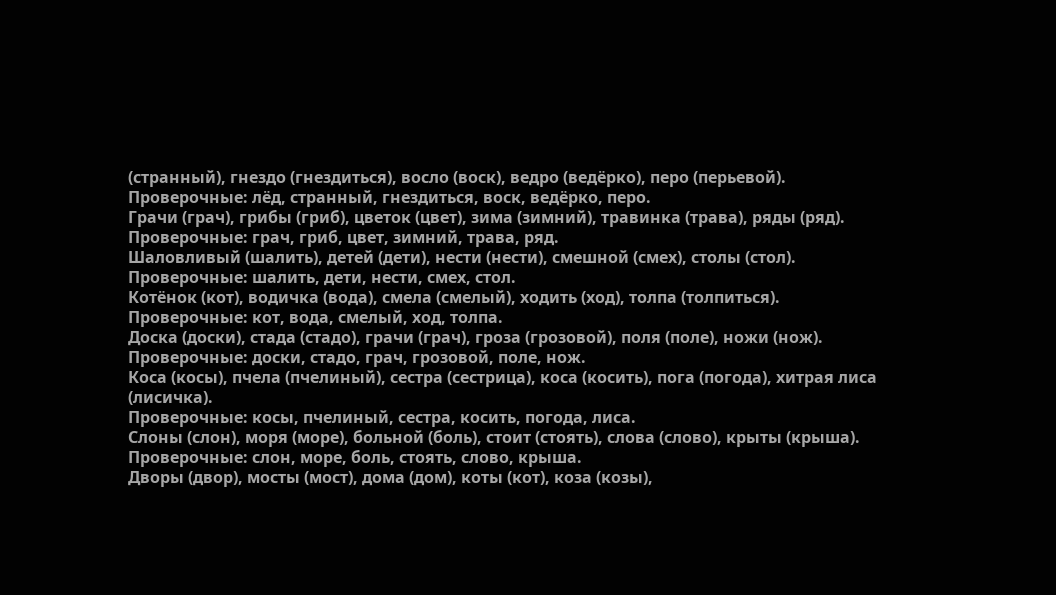(странный), гнездо (гнездиться), восло (воск), ведро (ведёрко), перо (перьевой).
Проверочные: лёд, странный, гнездиться, воск, ведёрко, перо.
Грачи (грач), грибы (гриб), цветок (цвет), зима (зимний), травинка (трава), ряды (ряд).
Проверочные: грач, гриб, цвет, зимний, трава, ряд.
Шаловливый (шалить), детей (дети), нести (нести), смешной (смех), столы (стол).
Проверочные: шалить, дети, нести, смех, стол.
Котёнок (кот), водичка (вода), смела (смелый), ходить (ход), толпа (толпиться).
Проверочные: кот, вода, смелый, ход, толпа.
Доска (доски), стада (стадо), грачи (грач), гроза (грозовой), поля (поле), ножи (нож).
Проверочные: доски, стадо, грач, грозовой, поле, нож.
Коса (косы), пчела (пчелиный), сестра (сестрица), коса (косить), пога (погода), хитрая лиса (лисичка).
Проверочные: косы, пчелиный, сестра, косить, погода, лиса.
Слоны (слон), моря (море), больной (боль), стоит (стоять), слова (слово), крыты (крыша).
Проверочные: слон, море, боль, стоять, слово, крыша.
Дворы (двор), мосты (мост), дома (дом), коты (кот), коза (козы),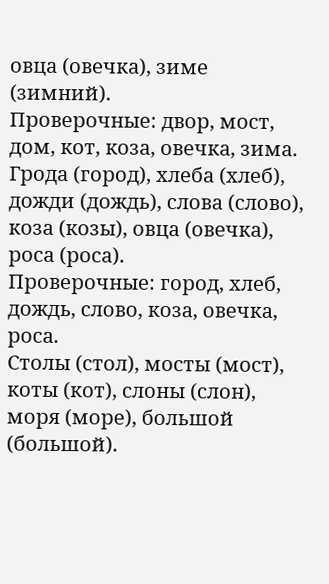овца (овечка), зиме (зимний).
Проверочные: двор, мост, дом, кот, коза, овечка, зима.
Грода (город), хлеба (хлеб), дожди (дождь), слова (слово), коза (козы), овца (овечка), роса (роса).
Проверочные: город, хлеб, дождь, слово, коза, овечка, роса.
Столы (стол), мосты (мост), коты (кот), слоны (слон), моря (море), большой (большой).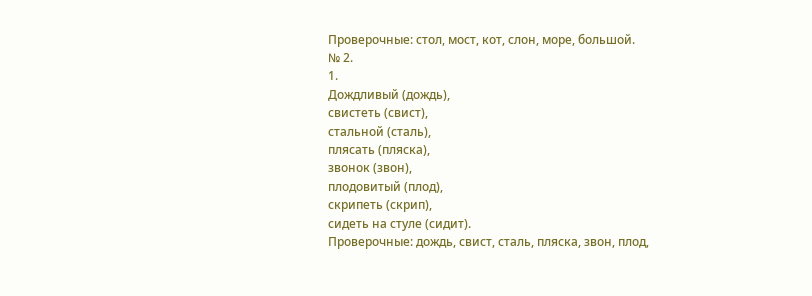Проверочные: стол, мост, кот, слон, море, большой.
№ 2.
1.
Дождливый (дождь),
свистеть (свист),
стальной (сталь),
плясать (пляска),
звонок (звон),
плодовитый (плод),
скрипеть (скрип),
сидеть на стуле (сидит).
Проверочные: дождь, свист, сталь, пляска, звон, плод,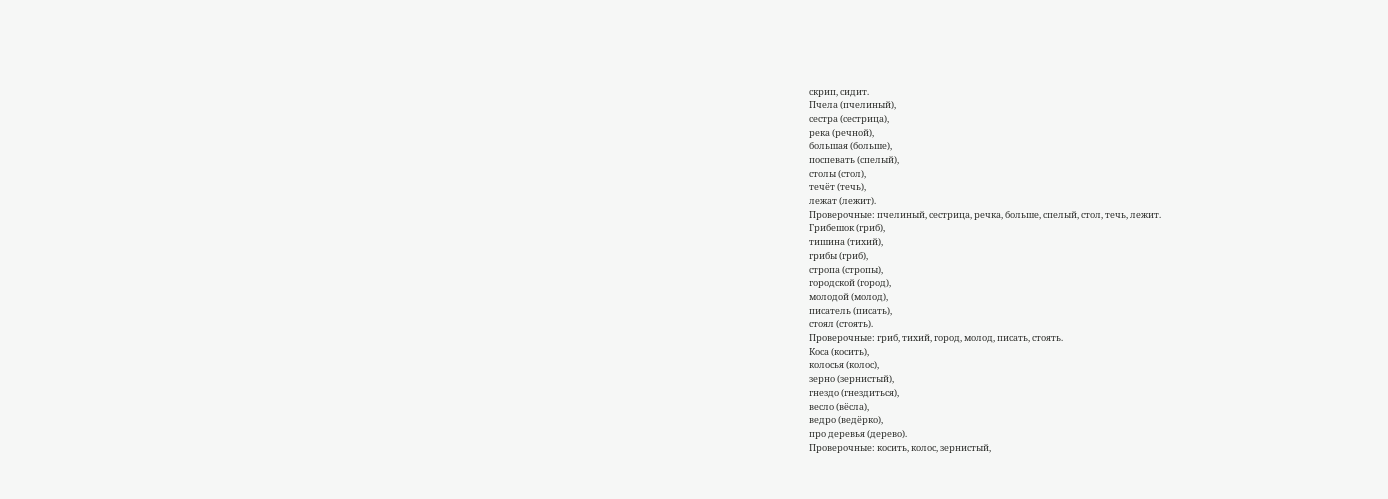скрип, сидит.
Пчела (пчелиный),
сестра (сестрица),
река (речной),
большая (больше),
поспевать (спелый),
столы (стол),
течёт (течь),
лежат (лежит).
Проверочные: пчелиный, сестрица, речка, больше, спелый, стол, течь, лежит.
Грибешок (гриб),
тишина (тихий),
грибы (гриб),
стропа (стропы),
городской (город),
молодой (молод),
писатель (писать),
стоял (стоять).
Проверочные: гриб, тихий, город, молод, писать, стоять.
Коса (косить),
колосья (колос),
зерно (зернистый),
гнездо (гнездиться),
весло (вёсла),
ведро (ведёрко),
про деревья (дерево).
Проверочные: косить, колос, зернистый,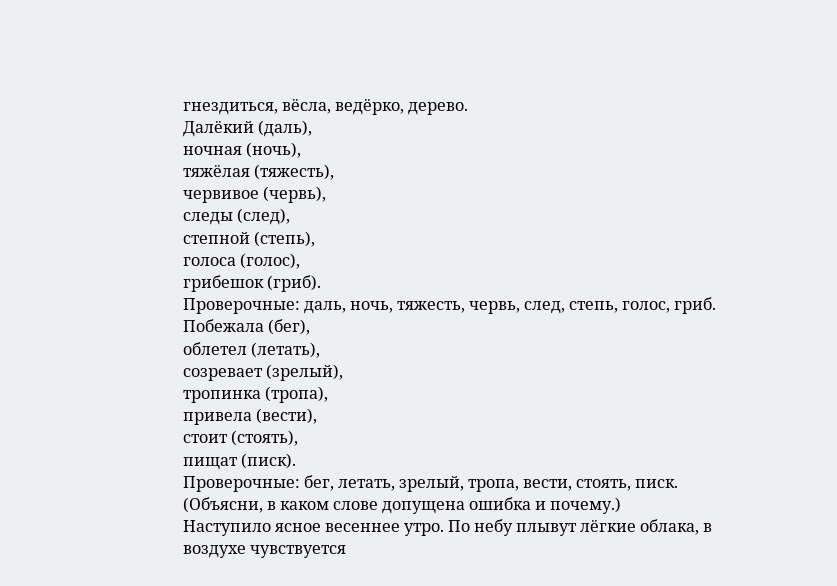гнездиться, вёсла, ведёрко, дерево.
Далёкий (даль),
ночная (ночь),
тяжёлая (тяжесть),
червивое (червь),
следы (след),
степной (степь),
голоса (голос),
грибешок (гриб).
Проверочные: даль, ночь, тяжесть, червь, след, степь, голос, гриб.
Побежала (бег),
облетел (летать),
созревает (зрелый),
тропинка (тропа),
привела (вести),
стоит (стоять),
пищат (писк).
Проверочные: бег, летать, зрелый, тропа, вести, стоять, писк.
(Объясни, в каком слове допущена ошибка и почему.)
Наступило ясное весеннее утро. По небу плывут лёгкие облака, в воздухе чувствуется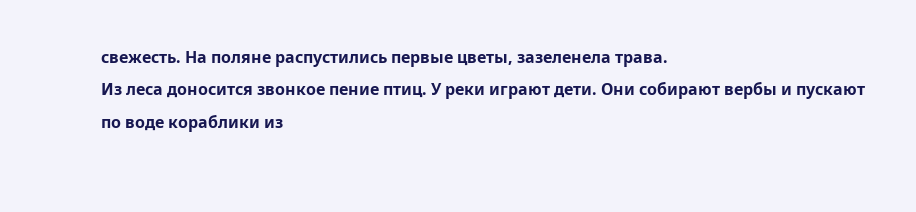свежесть. На поляне распустились первые цветы, зазеленела трава.
Из леса доносится звонкое пение птиц. У реки играют дети. Они собирают вербы и пускают по воде кораблики из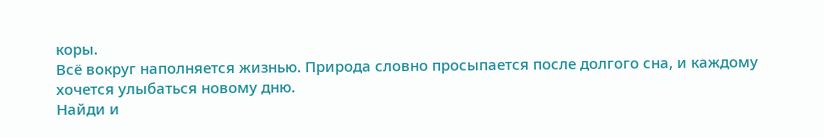коры.
Всё вокруг наполняется жизнью. Природа словно просыпается после долгого сна, и каждому хочется улыбаться новому дню.
Найди и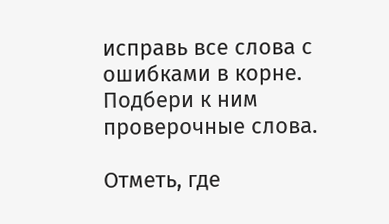исправь все слова с ошибками в корне. Подбери к ним проверочные слова.

Отметь, где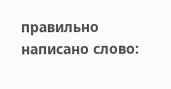правильно написано слово: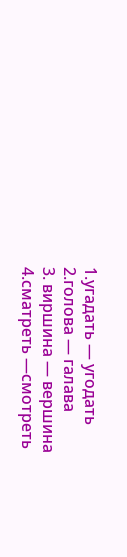1.угадать — угодать
2.голова — галава
3. виршина — вершина
4.сматреть —смотреть